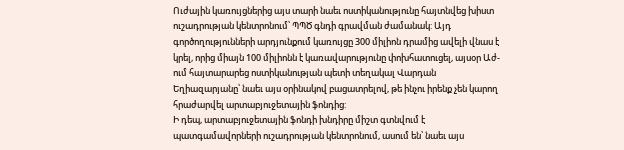Ուժային կառույցներից այս տարի նաեւ ոստիկանությունը հայտնվեց խիստ ուշադրության կենտրոնում՝ ՊՊԾ գնդի գրավման ժամանակ: Այդ գործողությունների արդյունքում կառույցը 300 միլիոն դրամից ավելի վնաս է կրել, որից միայն 100 միլիոնն է կառավարությունը փոխհատուցել, այսօր Աժ-ում հայտարարեց ոստիկանության պետի տեղակալ Վարդան Եղիազարյանը՝ նաեւ այս օրինակով բացատրելով, թե ինչու իրենք չեն կարող հրաժարվել արտաբյուջետային ֆոնդից:
Ի դեպ, արտաբյուջետային ֆոնդի խնդիրը միշտ գտնվում է պատգամավորների ուշադրության կենտրոնում, ասում են՝ նաեւ այս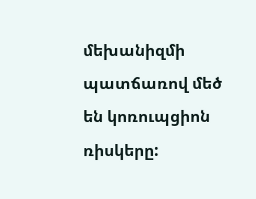մեխանիզմի պատճառով մեծ են կոռուպցիոն ռիսկերը: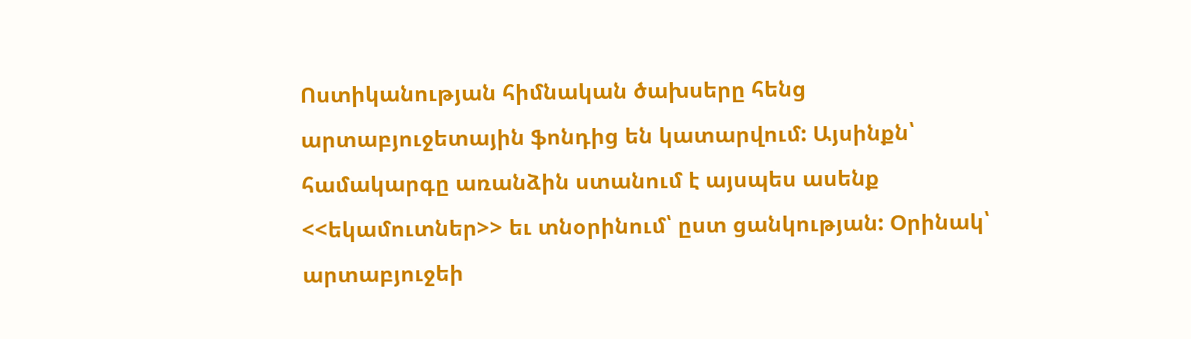Ոստիկանության հիմնական ծախսերը հենց արտաբյուջետային ֆոնդից են կատարվում: Այսինքն՝ համակարգը առանձին ստանում է այսպես ասենք <<եկամուտներ>> եւ տնօրինում՝ ըստ ցանկության: Օրինակ՝ արտաբյուջեի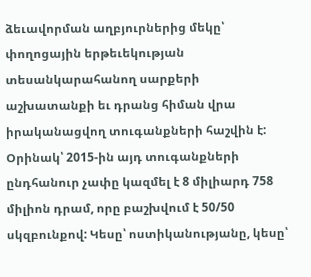ձեւավորման աղբյուրներից մեկը՝ փողոցային երթեւեկության տեսանկարահանող սարքերի աշխատանքի եւ դրանց հիման վրա իրականացվող տուգանքների հաշվին է: Օրինակ՝ 2015-ին այդ տուգանքների ընդհանուր չափը կազմել է 8 միլիարդ 758 միլիոն դրամ, որը բաշխվում է 50/50 սկզբունքով: Կեսը՝ ոստիկանությանը, կեսը՝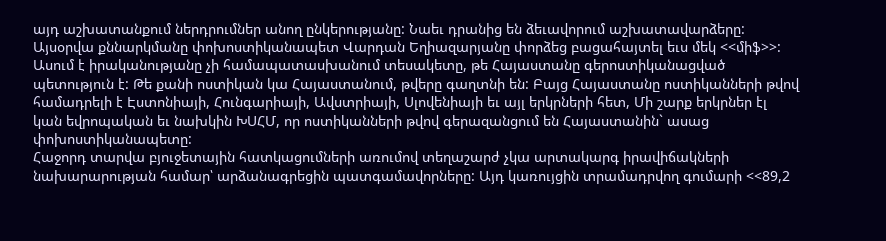այդ աշխատանքում ներդրումներ անող ընկերությանը: Նաեւ դրանից են ձեւավորում աշխատավարձերը:
Այսօրվա քննարկմանը փոխոստիկանապետ Վարդան Եղիազարյանը փորձեց բացահայտել եւս մեկ <<միֆ>>: Ասում է իրականությանը չի համապատասխանում տեսակետը, թե Հայաստանը գերոստիկանացված պետություն է: Թե քանի ոստիկան կա Հայաստանում, թվերը գաղտնի են: Բայց Հայաստանը ոստիկանների թվով համադրելի է Էստոնիայի, Հունգարիայի, Ավստրիայի, Սլովենիայի եւ այլ երկրների հետ, Մի շարք երկրներ էլ կան եվրոպական եւ նախկին ԽՍՀՄ, որ ոստիկանների թվով գերազանցում են Հայաստանին` ասաց փոխոստիկանապետը:
Հաջորդ տարվա բյուջետային հատկացումների առումով տեղաշարժ չկա արտակարգ իրավիճակների նախարարության համար՝ արձանագրեցին պատգամավորները: Այդ կառույցին տրամադրվող գումարի <<89,2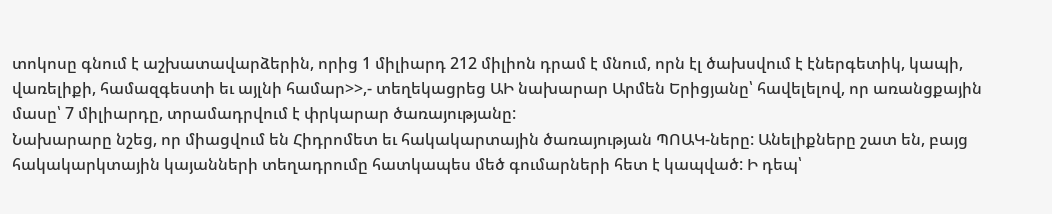տոկոսը գնում է աշխատավարձերին, որից 1 միլիարդ 212 միլիոն դրամ է մնում, որն էլ ծախսվում է էներգետիկ, կապի, վառելիքի, համազգեստի եւ այլնի համար>>,- տեղեկացրեց ԱԻ նախարար Արմեն Երիցյանը՝ հավելելով, որ առանցքային մասը՝ 7 միլիարդը, տրամադրվում է փրկարար ծառայությանը:
Նախարարը նշեց, որ միացվում են Հիդրոմետ եւ հակակարտային ծառայության ՊՈԱԿ-ները: Անելիքները շատ են, բայց հակակարկտային կայանների տեղադրումը հատկապես մեծ գումարների հետ է կապված: Ի դեպ՝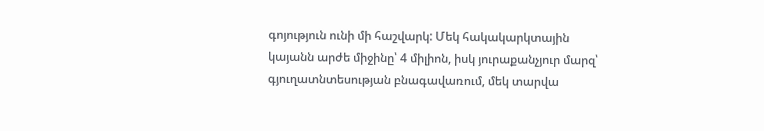գոյություն ունի մի հաշվարկ: Մեկ հակակարկտային կայանն արժե միջինը՝ 4 միլիոն, իսկ յուրաքանչյուր մարզ՝ գյուղատնտեսության բնագավառում, մեկ տարվա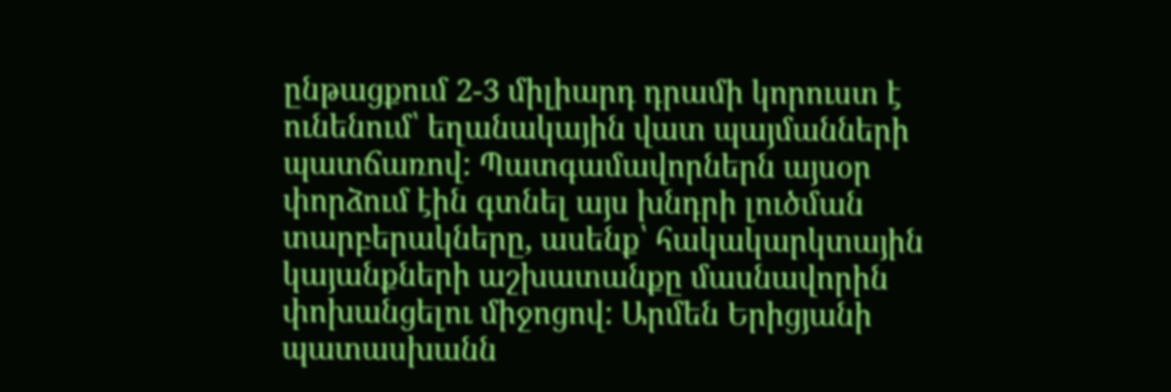ընթացքում 2-3 միլիարդ դրամի կորուստ է ունենում՝ եղանակային վատ պայմանների պատճառով: Պատգամավորներն այսօր փորձում էին գտնել այս խնդրի լուծման տարբերակները, ասենք՝ հակակարկտային կայանքների աշխատանքը մասնավորին փոխանցելու միջոցով: Արմեն Երիցյանի պատասխանն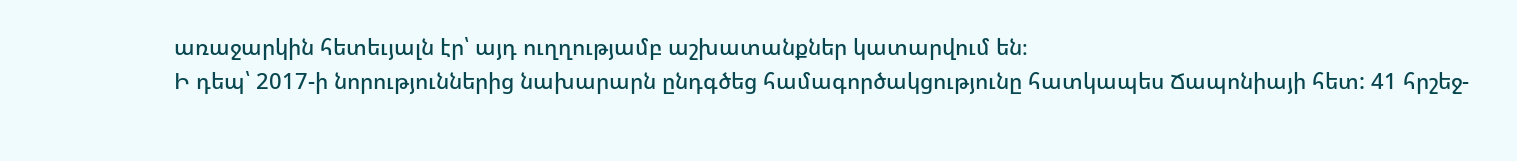առաջարկին հետեւյալն էր՝ այդ ուղղությամբ աշխատանքներ կատարվում են։
Ի դեպ՝ 2017-ի նորություններից նախարարն ընդգծեց համագործակցությունը հատկապես Ճապոնիայի հետ: 41 հրշեջ-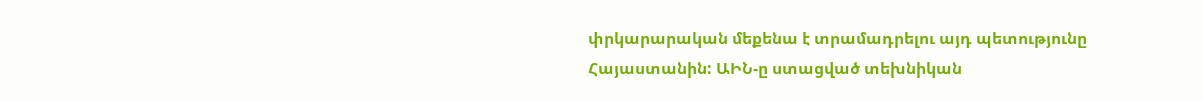փրկարարական մեքենա է տրամադրելու այդ պետությունը Հայաստանին: ԱԻՆ-ը ստացված տեխնիկան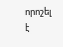որոշել է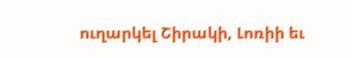ուղարկել Շիրակի, Լոռիի եւ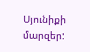Սյունիքի մարզեր: